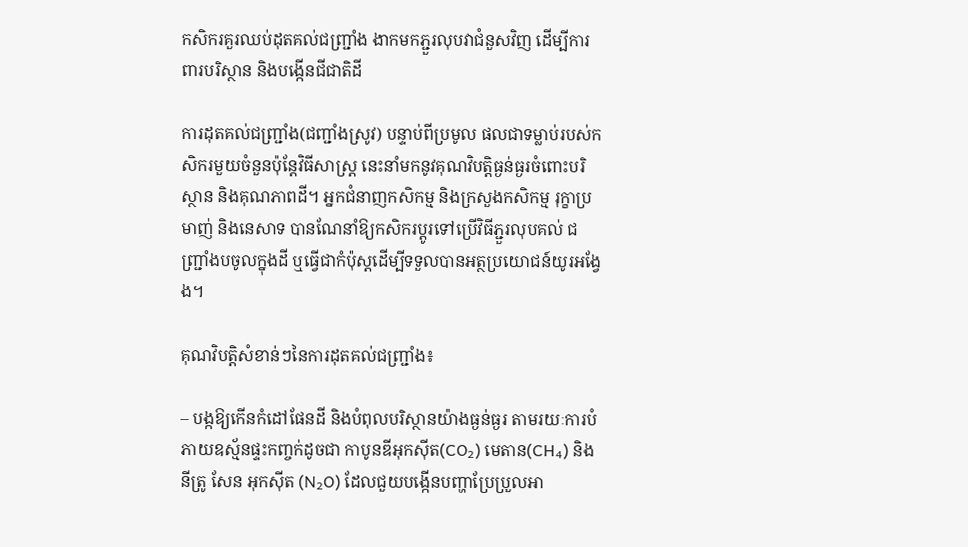កសិករគួរឈប់ដុតគល់ជញ្ជ្រាំង ងាកមកភ្ជួរលុបវាជំនួសវិញ ដើម្បីការពារបរិស្ថាន និងបង្កើនជីជាតិដី

ការដុតគល់ជញ្ជ្រាំង(ជញ្ជាំងស្រូវ) បន្ទាប់ពីប្រមូល ផលជាទម្លាប់របស់កសិករមួយចំនួនប៉ុន្តែវិធីសាស្ត្រ នេះនាំមកនូវគុណវិបត្តិធ្ងន់ធ្ងរចំពោះបរិ ស្ថាន និងគុណភាពដី។ អ្នកជំនាញកសិកម្ម និងក្រសួងកសិកម្ម រុក្ខាប្រមាញ់ និងនេសាទ បានណែនាំឱ្យកសិករប្តូរទៅប្រើវិធីភ្ជួរលុបគល់ ជញ្ជ្រាំងបចូលក្នុងដី ឬធ្វើជាកំប៉ុស្តដើម្បីទទួលបានអត្ថប្រយោជន៍យូរអង្វែង។

គុណវិបត្តិសំខាន់ៗនៃការដុតគល់ជញ្ជ្រាំង៖

– បង្កឱ្យកើនកំដៅផែនដី និងបំពុលបរិស្ថានយ៉ាងធ្ងន់ធ្ងរ តាមរយៈការបំភាយឧស្ម័នផ្ទះកញ្ចក់ដូចជា កាបូនឌីអុកស៊ីត(CO₂) មេតាន(CH₄) និងនីត្រូ សែន អុកស៊ីត (N₂O) ដែលជួយបង្កើនបញ្ហាប្រែប្រួលអា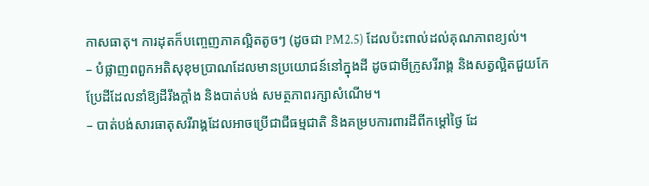កាសធាតុ។ ការដុតក៏បញ្ចេញភាគល្អិតតូចៗ (ដូចជា PM2.5) ដែលប៉ះពាល់ដល់គុណភាពខ្យល់។
– បំផ្លាញពពួកអតិសុខុមប្រាណដែលមានប្រយោជន៍នៅក្នុងដី ដូចជាមីក្រូសរីរាង្គ និងសត្វល្អិតជួយកែប្រែដីដែលនាំឱ្យដីរឹងក្តាំង និងបាត់បង់ សមត្ថភាពរក្សាសំណើម។
– បាត់បង់សារធាតុសរីរាង្គដែលអាចប្រើជាជីធម្មជាតិ និងគម្របការពារដីពីកម្តៅថ្ងៃ ដែ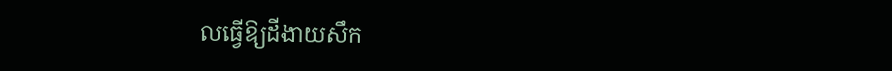លធ្វើឱ្យដីងាយសឹក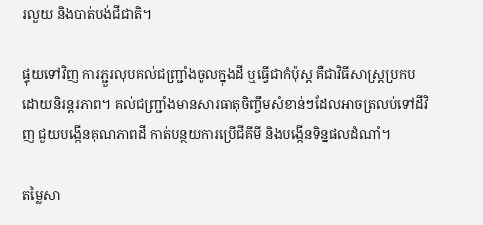រលួយ និងបាត់បង់ជីជាតិ។

ផ្ទុយទៅវិញ ការភ្ជួរលុបគល់ជញ្ជ្រាំងចូលក្នុងដី ឬធ្វើជាកំប៉ុស្ត គឺជាវិធីសាស្ត្រប្រកបដោយនិរន្តរភាព។ គល់ជញ្ជ្រាំងមានសារធាតុចិញ្ចឹមសំខាន់ៗដែលអាចត្រលប់ទៅដីវិញ ជួយបង្កើនគុណភាពដី កាត់បន្ថយការប្រើជីគីមី និងបង្កើនទិន្នផលដំណាំ។

តម្លៃសា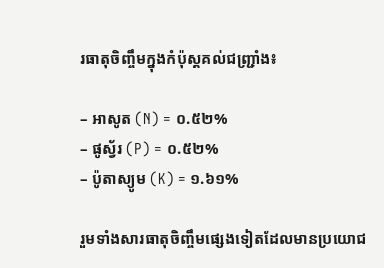រធាតុចិញ្ចឹមក្នុងកំប៉ុស្តគល់ជញ្ជ្រាំង៖

– អាសូត (N) = ០.៥២%
– ផូស្វ័រ (P) = ០.៥២%
– ប៉ូតាស្យូម (K) = ១.៦១%

រួមទាំងសារធាតុចិញ្ចឹមផ្សេងទៀតដែលមានប្រយោជ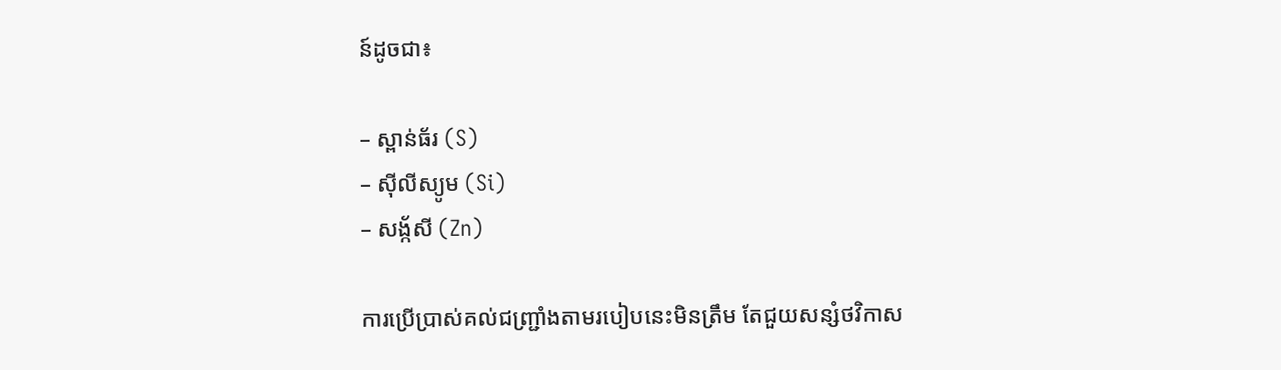ន៍ដូចជា៖

– ស្ពាន់ធ័រ (S)
– ស៊ីលីស្យូម (Si)
– សង្ក័សី (Zn)

ការប្រើប្រាស់គល់ជញ្ជ្រាំងតាមរបៀបនេះមិនត្រឹម តែជួយសន្សំថវិកាស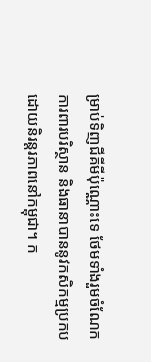ម្រាប់ទិញជីគីមីប៉ុណ្ណោះទេ ថែមទាំងរួមចំណែកការពារបរិស្ថាន និងធានាបាននូវកសិកម្មប្រកបដោយនិរន្តរភាពនៅកម្ពុជា។ ក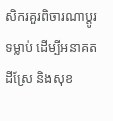សិករគួរពិចារណាប្តូរទម្លាប់ ដើម្បីអនាគតដីស្រែ និងសុខ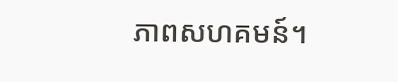ភាពសហគមន៍។